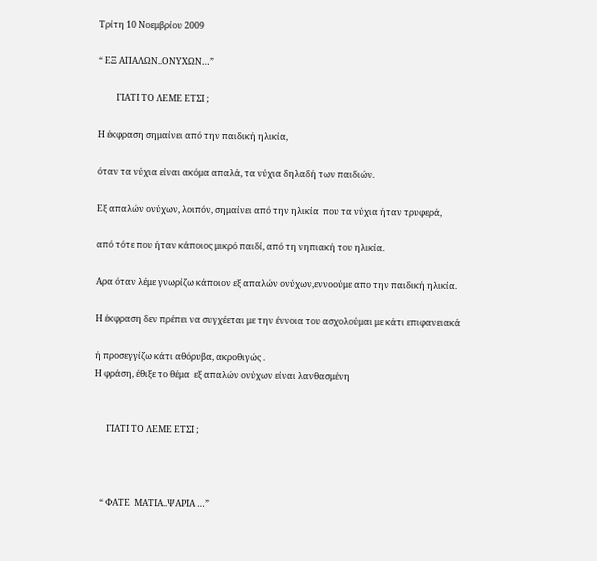Τρίτη 10 Νοεμβρίου 2009

“ ΕΞ ΑΠΑΛΩΝ..ΟΝΥΧΩΝ…”

         ΓΙΑΤΙ ΤΟ ΛΕΜΕ ΕΤΣΙ ;

Η έκφραση σημαίνει από την παιδική ηλικία,

όταν τα νύχια είναι ακόμα απαλά, τα νύχια δηλαδή των παιδιών.

Εξ απαλών ονύχων, λοιπόν, σημαίνει από την ηλικία  που τα νύχια ήταν τρυφερά,

από τότε που ήταν κάποιος μικρό παιδί, από τη νηπιακή του ηλικία.

Αρα όταν λέμε γνωρίζω κάποιον εξ απαλών ονύχων,εννοούμε απο την παιδική ηλικία.

Η έκφραση δεν πρέπει να συγχέεται με την έννοια του ασχολούμαι με κάτι επιφανειακά

ή προσεγγίζω κάτι αθόρυβα, ακροθιγώς .
Η φράση, έθιξε το θέμα  εξ απαλών ονύχων είναι λανθασμένη


      ΓΙΑΤΙ ΤΟ ΛΕΜΕ ΕΤΣΙ ;



   “ ΦΑΤΕ  ΜΑΤΙΑ..ΨΑΡΙΑ …”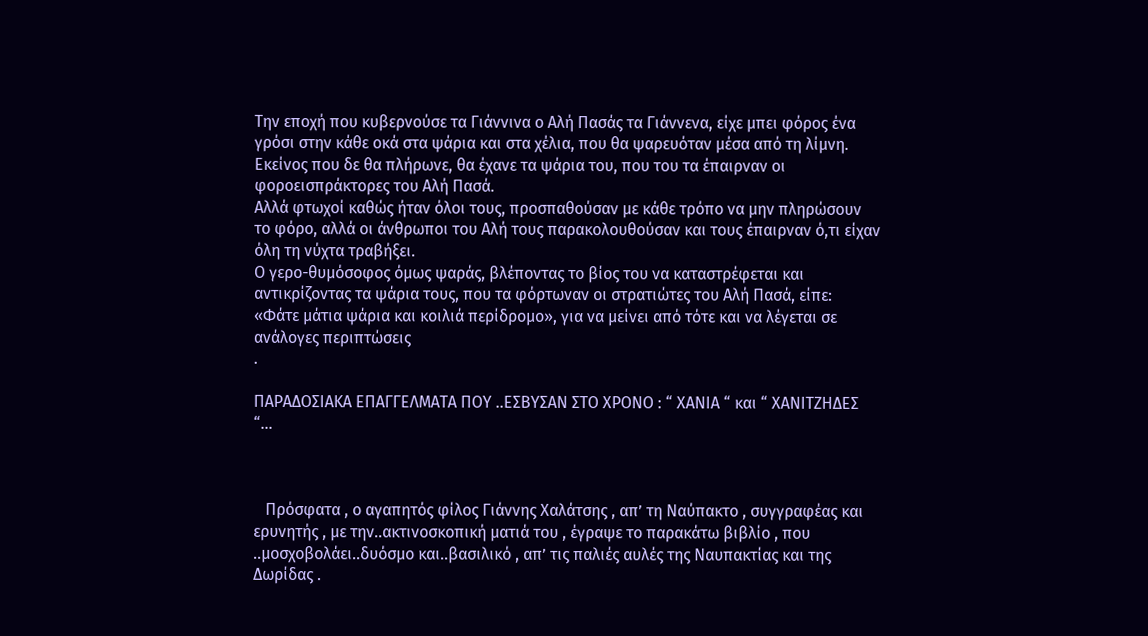Την εποχή που κυβερνούσε τα Γιάννινα ο Αλή Πασάς τα Γιάννενα, είχε μπει φόρος ένα γρόσι στην κάθε οκά στα ψάρια και στα χέλια, που θα ψαρευόταν μέσα από τη λίμνη.
Εκείνος που δε θα πλήρωνε, θα έχανε τα ψάρια του, που του τα έπαιρναν οι φοροεισπράκτορες του Αλή Πασά.
Αλλά φτωχοί καθώς ήταν όλοι τους, προσπαθούσαν με κάθε τρόπο να μην πληρώσουν το φόρο, αλλά οι άνθρωποι του Αλή τους παρακολουθούσαν και τους έπαιρναν ό,τι είχαν όλη τη νύχτα τραβήξει.
Ο γερο-θυμόσοφος όμως ψαράς, βλέποντας το βίος του να καταστρέφεται και αντικρίζοντας τα ψάρια τους, που τα φόρτωναν οι στρατιώτες του Αλή Πασά, είπε: «Φάτε μάτια ψάρια και κοιλιά περίδρομο», για να μείνει από τότε και να λέγεται σε ανάλογες περιπτώσεις
.

ΠΑΡΑΔΟΣΙΑΚΑ ΕΠΑΓΓΕΛΜΑΤΑ ΠΟΥ ..ΕΣΒΥΣΑΝ ΣΤΟ ΧΡΟΝΟ : “ ΧΑΝΙΑ “ και “ ΧΑΝΙΤΖΗΔΕΣ “…



   Πρόσφατα , ο αγαπητός φίλος Γιάννης Χαλάτσης , απ’ τη Ναύπακτο , συγγραφέας και ερυνητής , με την..ακτινοσκοπική ματιά του , έγραψε το παρακάτω βιβλίο , που ..μοσχοβολάει..δυόσμο και..βασιλικό , απ’ τις παλιές αυλές της Ναυπακτίας και της Δωρίδας .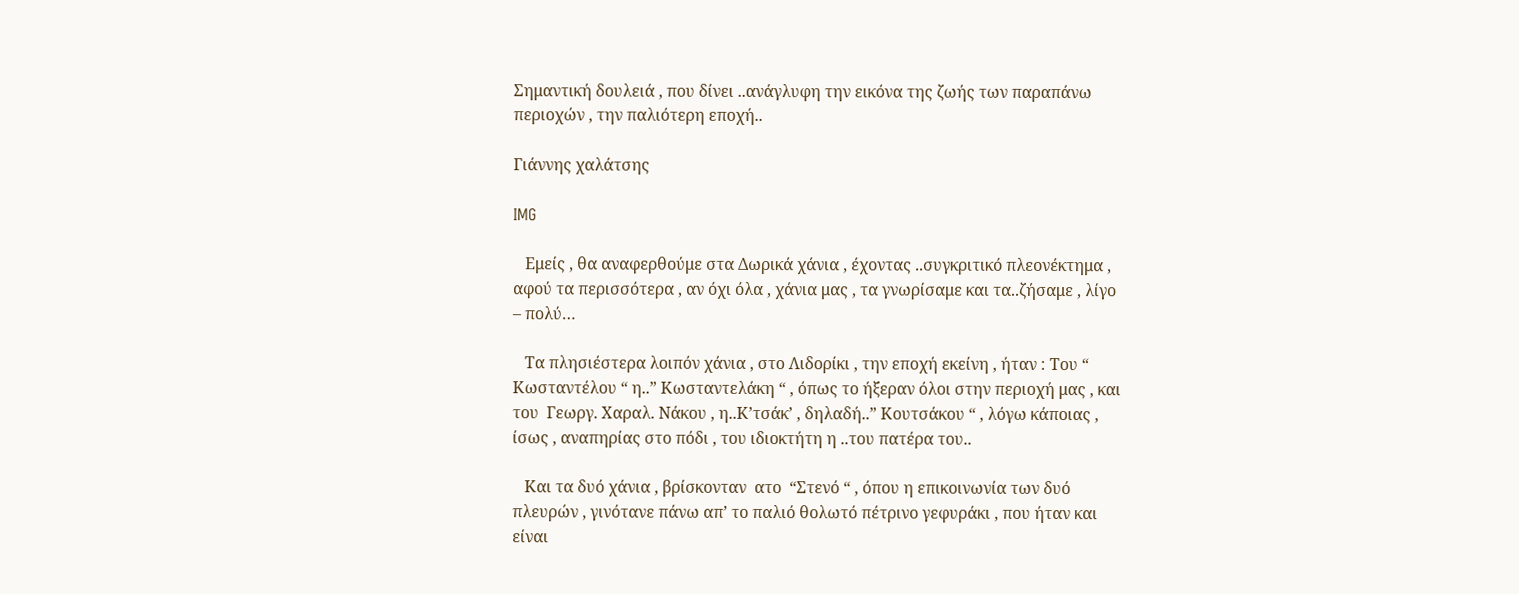Σημαντική δουλειά , που δίνει ..ανάγλυφη την εικόνα της ζωής των παραπάνω περιοχών , την παλιότερη εποχή..

Γιάννης χαλάτσης

IMG

   Εμείς , θα αναφερθούμε στα Δωρικά χάνια , έχοντας ..συγκριτικό πλεονέκτημα , αφού τα περισσότερα , αν όχι όλα , χάνια μας , τα γνωρίσαμε και τα..ζήσαμε , λίγο – πολύ…

   Τα πλησιέστερα λοιπόν χάνια , στο Λιδορίκι , την εποχή εκείνη , ήταν : Του “ Κωσταντέλου “ η..” Κωσταντελάκη “ , όπως το ήξεραν όλοι στην περιοχή μας , και του  Γεωργ. Χαραλ. Νάκου , η..Κ’τσάκ’ , δηλαδή..” Κουτσάκου “ , λόγω κάποιας , ίσως , αναπηρίας στο πόδι , του ιδιοκτήτη η ..του πατέρα του..

   Και τα δυό χάνια , βρίσκονταν  ατο  “Στενό “ , όπου η επικοινωνία των δυό πλευρών , γινότανε πάνω απ’ το παλιό θολωτό πέτρινο γεφυράκι , που ήταν και είναι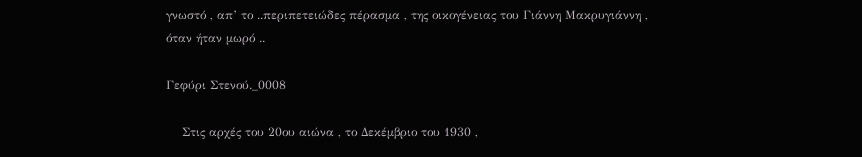γνωστό , απ’ το ..περιπετειώδες πέρασμα , της οικογένειας του Γιάννη Μακρυγιάννη , όταν ήταν μωρό ..

Γεφύρι Στενού._0008

    Στις αρχές του 20ου αιώνα , το Δεκέμβριο του 1930 ,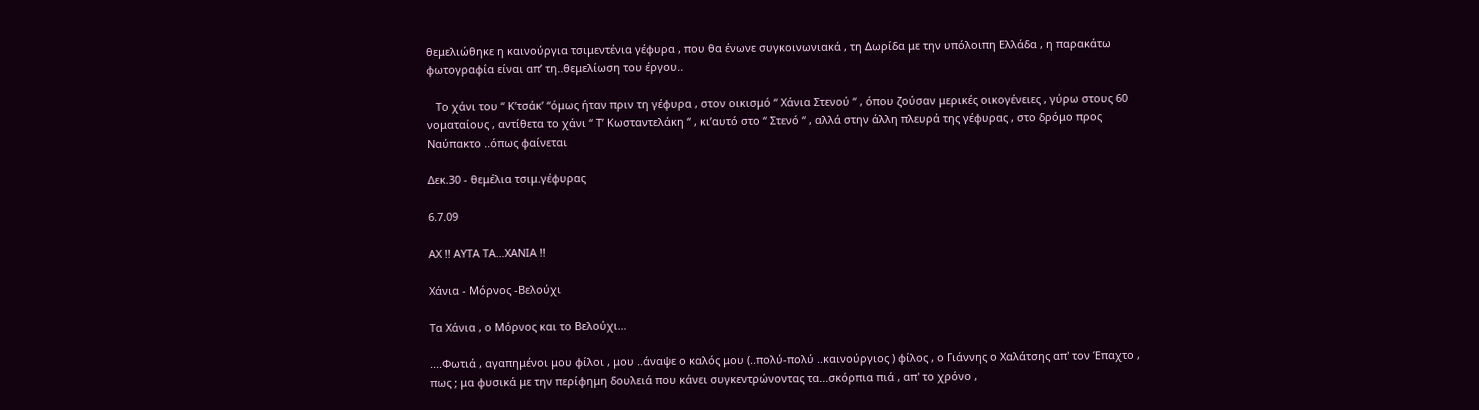θεμελιώθηκε η καινούργια τσιμεντένια γέφυρα , που θα ένωνε συγκοινωνιακά , τη Δωρίδα με την υπόλοιπη Ελλάδα , η παρακάτω φωτογραφία είναι απ’ τη..θεμελίωση του έργου..

   Το χάνι του “ Κ’τσάκ’ “όμως ήταν πριν τη γέφυρα , στον οικισμό “ Χάνια Στενού “ , όπου ζούσαν μερικές οικογένειες , γύρω στους 60 νοματαίους , αντίθετα το χάνι “ Τ’ Κωσταντελάκη “ , κι’αυτό στο “ Στενό “ , αλλά στην άλλη πλευρά της γέφυρας , στο δρόμο προς Ναύπακτο ..όπως φαίνεται

Δεκ.30 - θεμέλια τσιμ.γέφυρας

6.7.09

ΑΧ !! ΑΥΤΑ ΤΑ…ΧΑΝΙΑ !!

Χάνια - Μόρνος -Βελούχι

Τα Χάνια , ο Μόρνος και το Βελούχι…

....Φωτιά , αγαπημένοι μου φίλοι , μου ..άναψε ο καλός μου (..πολύ-πολύ ..καινούργιος ) φίλος , ο Γιάννης ο Χαλάτσης απ' τον Έπαχτο , πως ; μα φυσικά με την περίφημη δουλειά που κάνει συγκεντρώνοντας τα...σκόρπια πιά , απ' το χρόνο ,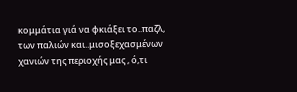κομμάτια γιά να φκιάξει το..παζλ, των παλιών και..μισοξεχασμένων χανιών της περιοχής μας , ό,τι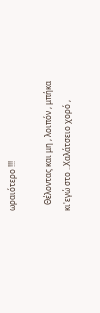ωραιότερο !!!

   Θέλοντας και μη , λοιπόν , μπήκα κι'εγώ στο ..Χαλάτσειο χορό ,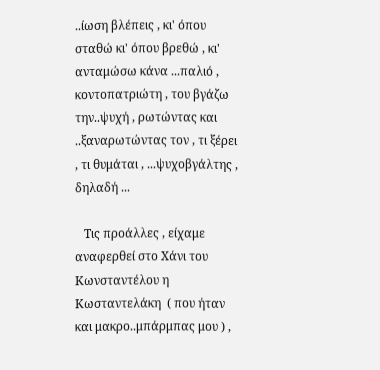..ίωση βλέπεις , κι' όπου σταθώ κι' όπου βρεθώ , κι' ανταμώσω κάνα ...παλιό , κοντοπατριώτη , του βγάζω την..ψυχή , ρωτώντας και ..ξαναρωτώντας τον , τι ξέρει , τι θυμάται , ...ψυχοβγάλτης , δηλαδή ...

   Τις προάλλες , είχαμε αναφερθεί στο Χάνι του Κωνσταντέλου η Κωσταντελάκη  ( που ήταν και μακρο..μπάρμπας μου ) ,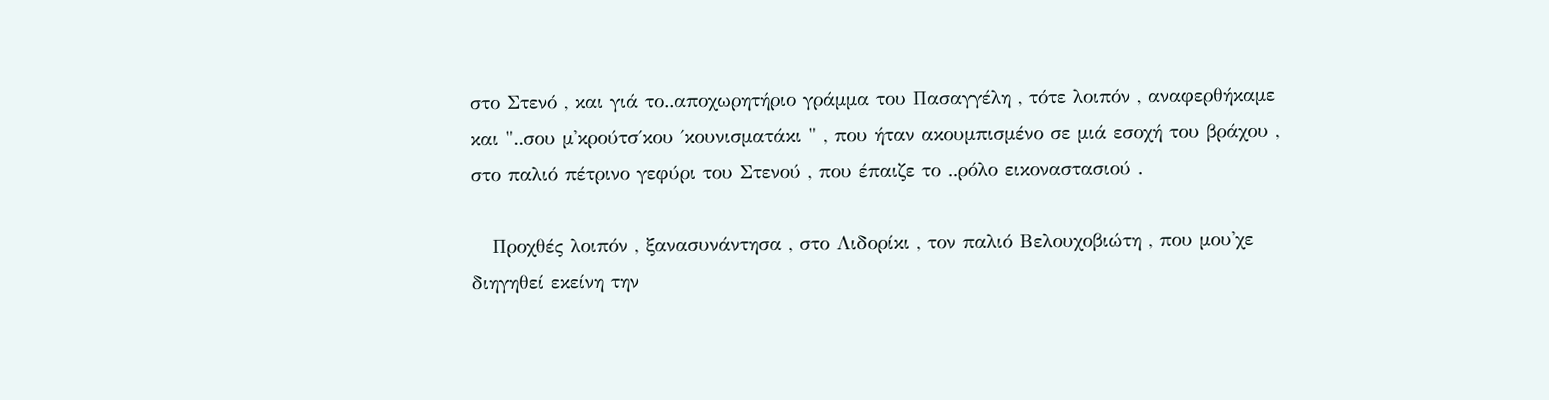στο Στενό , και γιά το..αποχωρητήριο γράμμα του Πασαγγέλη , τότε λοιπόν , αναφερθήκαμε και "..σου μ'κρούτσ΄κου ΄κουνισματάκι " , που ήταν ακουμπισμένο σε μιά εσοχή του βράχου , στο παλιό πέτρινο γεφύρι του Στενού , που έπαιζε το ..ρόλο εικοναστασιού .

   Προχθές λοιπόν , ξανασυνάντησα , στο Λιδορίκι , τον παλιό Βελουχοβιώτη , που μου'χε διηγηθεί εκείνη την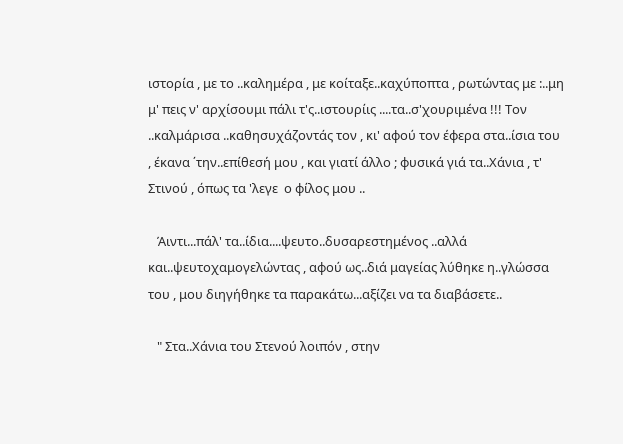ιστορία , με το ..καλημέρα , με κοίταξε..καχύποπτα , ρωτώντας με :..μη μ' πεις ν' αρχίσουμι πάλι τ'ς..ιστουρίις ....τα..σ'χουριμένα !!! Τον ..καλμάρισα ..καθησυχάζοντάς τον , κι' αφού τον έφερα στα..ίσια του , έκανα ΄την..επίθεσή μου , και γιατί άλλο ; φυσικά γιά τα..Χάνια , τ' Στινού , όπως τα 'λεγε  ο φίλος μου ..

   Άιντι...πάλ' τα..ίδια....ψευτο..δυσαρεστημένος ..αλλά και..ψευτοχαμογελώντας , αφού ως..διά μαγείας λύθηκε η..γλώσσα του , μου διηγήθηκε τα παρακάτω...αξίζει να τα διαβάσετε..

   " Στα..Χάνια του Στενού λοιπόν , στην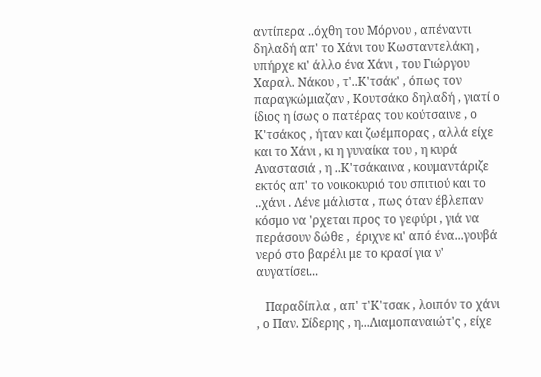αντίπερα ..όχθη του Μόρνου , απέναντι δηλαδή απ' το Χάνι του Κωσταντελάκη , υπήρχε κι' άλλο ένα Χάνι , του Γιώργου Χαραλ. Νάκου , τ'..Κ'τσάκ' , όπως τον παραγκώμιαζαν , Κουτσάκο δηλαδή , γιατί ο ίδιος η ίσως ο πατέρας του κούτσαινε , ο Κ'τσάκος , ήταν και ζωέμπορας , αλλά είχε και το Χάνι , κι η γυναίκα του , η κυρά Αναστασιά , η ..Κ'τσάκαινα , κουμαντάριζε εκτός απ' το νοικοκυριό του σπιτιού και το ..χάνι . Λένε μάλιστα , πως όταν έβλεπαν κόσμο να 'ρχεται προς το γεφύρι , γιά να περάσουν δώθε ,  έριχνε κι' από ένα...γουβά νερό στο βαρέλι με το κρασί για ν' αυγατίσει...

   Παραδίπλα , απ' τ'Κ'τσακ , λοιπόν το χάνι , ο Παν. Σίδερης , η...Λιαμοπαναιώτ'ς , είχε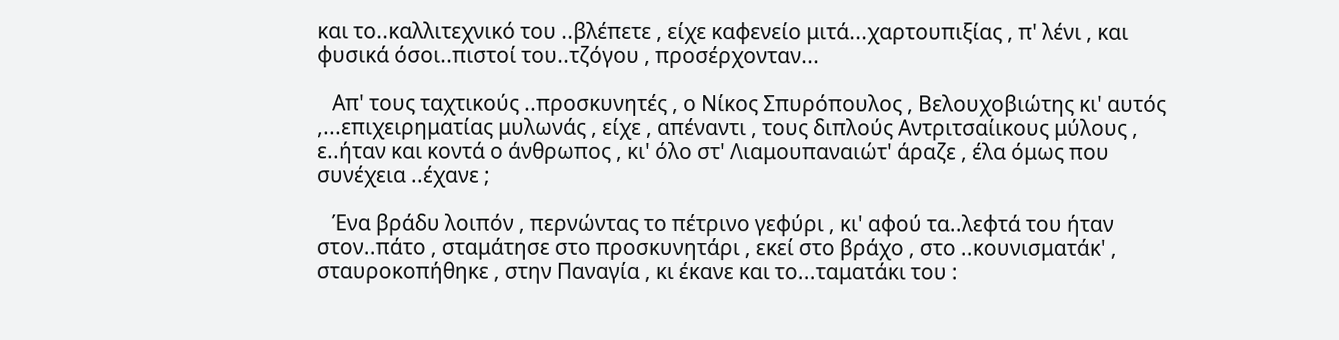και το..καλλιτεχνικό του ..βλέπετε , είχε καφενείο μιτά...χαρτουπιξίας , π' λένι , και φυσικά όσοι..πιστοί του..τζόγου , προσέρχονταν...

   Απ' τους ταχτικούς ..προσκυνητές , ο Νίκος Σπυρόπουλος , Βελουχοβιώτης κι' αυτός ,...επιχειρηματίας μυλωνάς , είχε , απέναντι , τους διπλούς Αντριτσαίικους μύλους , ε..ήταν και κοντά ο άνθρωπος , κι' όλο στ' Λιαμουπαναιώτ' άραζε , έλα όμως που συνέχεια ..έχανε ;

   Ένα βράδυ λοιπόν , περνώντας το πέτρινο γεφύρι , κι' αφού τα..λεφτά του ήταν στον..πάτο , σταμάτησε στο προσκυνητάρι , εκεί στο βράχο , στο ..κουνισματάκ' , σταυροκοπήθηκε , στην Παναγία , κι έκανε και το...ταματάκι του :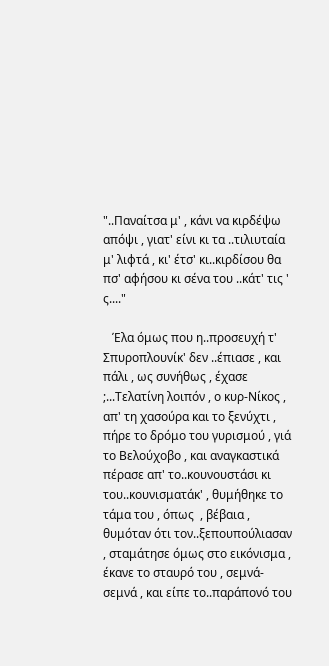"..Παναίτσα μ' , κάνι να κιρδέψω απόψι , γιατ' είνι κι τα ..τιλιυταία μ' λιφτά , κι' έτσ' κι..κιρδίσου θα πσ' αφήσου κι σένα του ..κάτ' τις ' ς...."

   Έλα όμως που η..προσευχή τ' Σπυροπλουνίκ' δεν ..έπιασε , και πάλι , ως συνήθως , έχασε ;...Τελατίνη λοιπόν , ο κυρ-Νίκος , απ' τη χασούρα και το ξενύχτι , πήρε το δρόμο του γυρισμού , γιά το Βελούχοβο , και αναγκαστικά πέρασε απ' το..κουνουστάσι κι του..κουνισματάκ' , θυμήθηκε το τάμα του , όπως  , βέβαια , θυμόταν ότι τον..ξεπουπούλιασαν , σταμάτησε όμως στο εικόνισμα , έκανε το σταυρό του , σεμνά-σεμνά , και είπε το..παράπονό του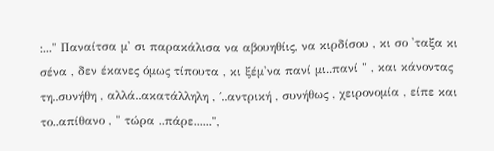:..." Παναίτσα μ' σι παρακάλισα να αβουηθίις, να κιρδίσου , κι σο 'ταξα κι σένα , δεν έκανες όμως τίπουτα , κι ξέμ'να πανί μι..πανί " , και κάνοντας τη..συνήθη , αλλά..ακατάλληλη , ΄..αντρική , συνήθως , χειρονομία , είπε και το..απίθανο , " τώρα ..πάρε......",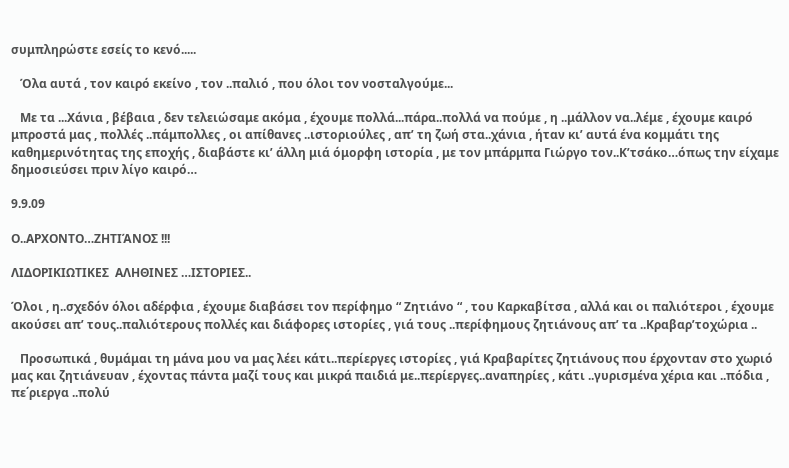συμπληρώστε εσείς το κενό.....

   Όλα αυτά , τον καιρό εκείνο , τον ..παλιό , που όλοι τον νοσταλγούμε...

   Με τα ...Χάνια , βέβαια , δεν τελειώσαμε ακόμα , έχουμε πολλά...πάρα..πολλά να πούμε , η ..μάλλον να..λέμε , έχουμε καιρό μπροστά μας , πολλές ..πάμπολλες , οι απίθανες ..ιστοριούλες , απ’ τη ζωή στα..χάνια , ήταν κι’ αυτά ένα κομμάτι της καθημερινότητας της εποχής , διαβάστε κι’ άλλη μιά όμορφη ιστορία , με τον μπάρμπα Γιώργο τον..Κ’τσάκο…όπως την είχαμε δημοσιεύσει πριν λίγο καιρό…

9.9.09

Ο..ΑΡΧΟΝΤΟ…ΖΗΤΙΆΝΟΣ !!!

ΛΙΔΟΡΙΚΙΩΤΙΚΕΣ  ΑΛΗΘΙΝΕΣ …ΙΣΤΟΡΙΕΣ..

Όλοι , η..σχεδόν όλοι αδέρφια , έχουμε διαβάσει τον περίφημο “ Ζητιάνο “ , του Καρκαβίτσα , αλλά και οι παλιότεροι , έχουμε ακούσει απ’ τους..παλιότερους πολλές και διάφορες ιστορίες , γιά τους ..περίφημους ζητιάνους απ’ τα ..Κραβαρ’τοχώρια ..

   Προσωπικά , θυμάμαι τη μάνα μου να μας λέει κάτι..περίεργες ιστορίες , γιά Κραβαρίτες ζητιάνους που έρχονταν στο χωριό μας και ζητιάνευαν , έχοντας πάντα μαζί τους και μικρά παιδιά με..περίεργες..αναπηρίες , κάτι ..γυρισμένα χέρια και ..πόδια , πε΄ριεργα ..πολύ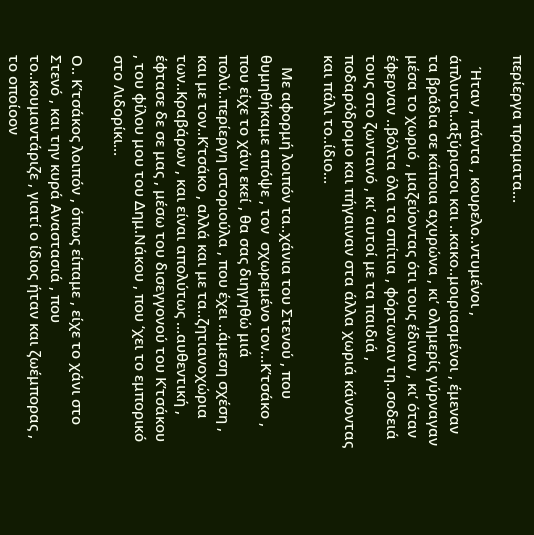περίεργα πραματα…

   Ήταν , πάντα , κουρελο..ντυμένοι , άπλυτοι..αξύριστοι και ..κακο..μοιριασμένοι , έμεναν τα βράδια σε κάποια αχυρώνα , κι’ ολημερίς γύρναγαν μέσα το χωριό , μαζεύοντας ότι τους έδιναν , κι’ όταν έφερναν ..βόλτα όλα τα σπίτια , φόρτωναν τη..σοδειά τους στο ζωντανό , κι’ αυτοί με τα παιδιά , ποδαρόδρομο και πήγαιναν στα άλλα χωριά κάνοντας και πάλι το..ίδιο…

   Με αφορμή λοιπόν τα..χάνια του Στενού , που θυμηθήκαμε απόψε , τον  σχωρεμένο τον…Κ’τσάκο , που είχε το χάνι εκεί , θα σας διηγηθώ μιά πολύ..περίεργη ιστοριούλα , που έχει ..άμεση σχέση , και με τον..Κ’τσάκο , αλλά και με τα..ζητιανοχώρια των..Κραβάρων , και είναι απολύτως …αυθεντική , έφτασε δε σε μας , μέσω του δισεγγονού του Κ’τσάκου , του φίλου μου του Δημ.Νάκου , που ‘χει το εμπορικό στο Λιδορίκι…

Ο.. Κ’τσάκος λοιπόν , όπως είπαμε , είχε το χάνι στο Στενό , και την κυρά Αναστασιά , που το..κουμαντάριζε , γιατί ο ίδιος ήταν και ζωέμπορας , το οποίοον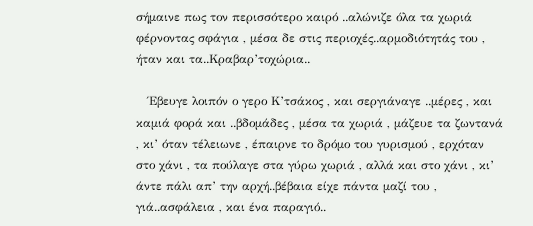σήμαινε πως τον περισσότερο καιρό ..αλώνιζε όλα τα χωριά φέρνοντας σφάγια , μέσα δε στις περιοχές..αρμοδιότητάς του , ήταν και τα..Κραβαρ’τοχώρια..

   Έβευγε λοιπόν ο γερο Κ’τσάκος , και σεργιάναγε ..μέρες , και καμιά φορά και ..βδομάδες , μέσα τα χωριά , μάζευε τα ζωντανά , κι’ όταν τέλειωνε , έπαιρνε το δρόμο του γυρισμού , ερχόταν στο χάνι , τα πούλαγε στα γύρω χωριά , αλλά και στο χάνι , κι’ άντε πάλι απ’ την αρχή..βέβαια είχε πάντα μαζί του , γιά..ασφάλεια , και ένα παραγιό..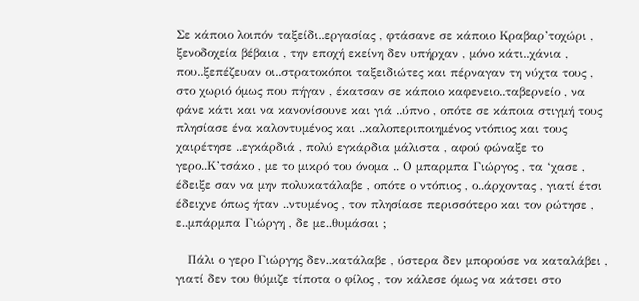Σε κάποιο λοιπόν ταξείδι..εργασίας , φτάσανε σε κάποιο Κραβαρ’τοχώρι , ξενοδοχεία βέβαια , την εποχή εκείνη δεν υπήρχαν , μόνο κάτι..χάνια , που..ξεπέζευαν οι..στρατοκόποι ταξειδιώτες και πέρναγαν τη νύχτα τους , στο χωριό όμως που πήγαν , έκατσαν σε κάποιο καφενειο..ταβερνείο , να φάνε κάτι και να κανονίσουνε και γιά ..ύπνο , οπότε σε κάποια στιγμή τους πλησίασε ένα καλοντυμένος και ..καλοπεριποιημένος ντόπιος και τους χαιρέτησε ..εγκάρδιά , πολύ εγκάρδια μάλιστα , αφού φώναξε το γερο..Κ’τσάκο , με το μικρό του όνομα .. Ο μπαρμπα Γιώργος , τα ‘χασε , έδειξε σαν να μην πολυκατάλαβε , οπότε ο ντόπιος , ο..άρχοντας , γιατί έτσι έδειχνε όπως ήταν ..ντυμένος , τον πλησίασε περισσότερο και τον ρώτησε , ε..μπάρμπα Γιώργη , δε με..θυμάσαι ;

   Πάλι ο γερο Γιώργης δεν..κατάλαβε , ύστερα δεν μπορούσε να καταλάβει , γιατί δεν του θύμιζε τίποτα ο φίλος , τον κάλεσε όμως να κάτσει στο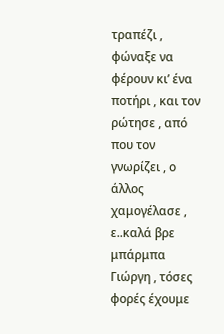τραπέζι , φώναξε να φέρουν κι’ ένα ποτήρι , και τον ρώτησε , από που τον γνωρίζει , ο άλλος χαμογέλασε , ε..καλά βρε μπάρμπα Γιώργη , τόσες φορές έχουμε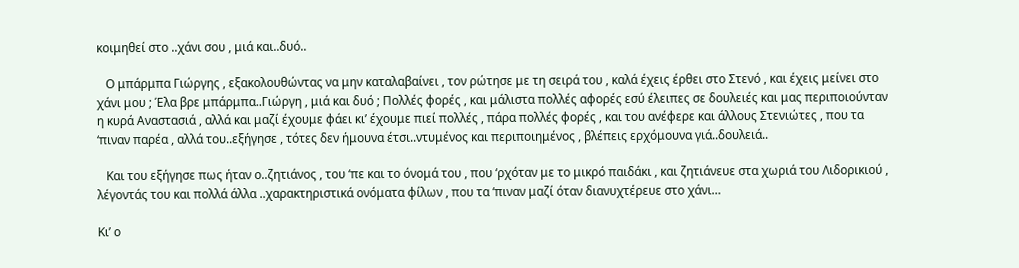κοιμηθεί στο ..χάνι σου , μιά και..δυό..

   Ο μπάρμπα Γιώργης , εξακολουθώντας να μην καταλαβαίνει , τον ρώτησε με τη σειρά του , καλά έχεις έρθει στο Στενό , και έχεις μείνει στο χάνι μου ; Έλα βρε μπάρμπα..Γιώργη , μιά και δυό ; Πολλές φορές , και μάλιστα πολλές αφορές εσύ έλειπες σε δουλειές και μας περιποιούνταν η κυρά Αναστασιά , αλλά και μαζί έχουμε φάει κι’ έχουμε πιεί πολλές , πάρα πολλές φορές , και του ανέφερε και άλλους Στενιώτες , που τα ‘πιναν παρέα , αλλά του..εξήγησε , τότες δεν ήμουνα έτσι..ντυμένος και περιποιημένος , βλέπεις ερχόμουνα γιά..δουλειά..

   Και του εξήγησε πως ήταν ο..ζητιάνος , του ‘πε και το όνομά του , που ‘ρχόταν με το μικρό παιδάκι , και ζητιάνευε στα χωριά του Λιδορικιού , λέγοντάς του και πολλά άλλα ..χαρακτηριστικά ονόματα φίλων , που τα ‘πιναν μαζί όταν διανυχτέρευε στο χάνι…

Κι’ ο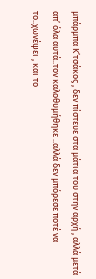μπάρμπα Κ’τσάκος , δεν πίστευε στα μάτια του στην αρχή , αλλά μετά απ’ όλα αυτά..τον καλοθυμήθηκε ..αλλά δεν μπόρεσε ποτέ να το..χωνέψει , και το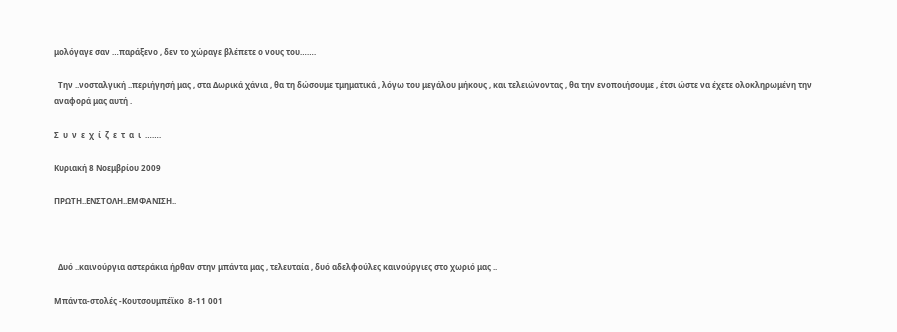μολόγαγε σαν …παράξενο , δεν το χώραγε βλέπετε ο νους του…….

  Την ..νοσταλγική ..περιήγησή μας , στα Δωρικά χάνια , θα τη δώσουμε τμηματικά , λόγω του μεγάλου μήκους , και τελειώνοντας , θα την ενοποιήσουμε , έτσι ώστε να έχετε ολοκληρωμένη την αναφορά μας αυτή .

Σ  υ  ν  ε  χ  ί  ζ  ε  τ  α  ι  …….

Κυριακή 8 Νοεμβρίου 2009

ΠΡΩΤΗ..ΕΝΣΤΟΛΗ..ΕΜΦΑΝΙΣΗ..



  Δυό ..καινούργια αστεράκια ήρθαν στην μπάντα μας , τελευταία , δυό αδελφούλες καινούργιες στο χωριό μας ..

Μπάντα-στολές -Κουτσουμπέϊκο  8-11 001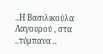..Η Βασιλικούλα  Λαγουρού , στα ..τύμπανα ..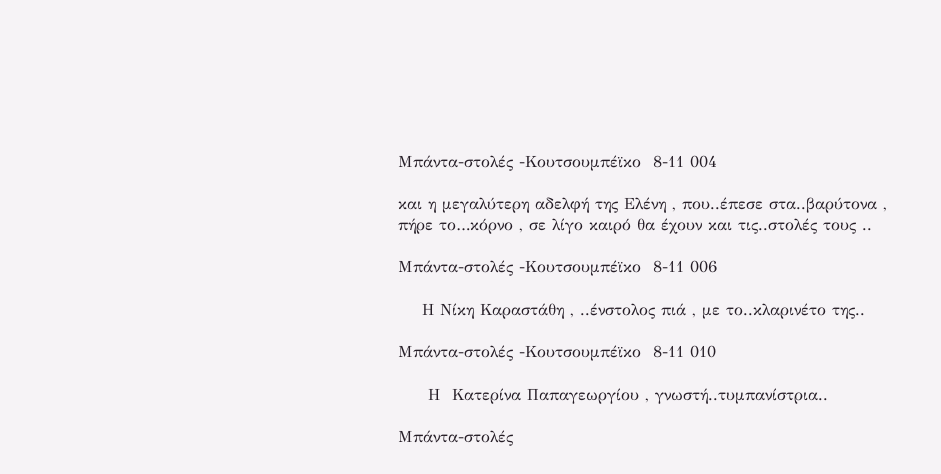Μπάντα-στολές -Κουτσουμπέϊκο  8-11 004

και η μεγαλύτερη αδελφή της Ελένη , που..έπεσε στα..βαρύτονα , πήρε το…κόρνο , σε λίγο καιρό θα έχουν και τις..στολές τους ..

Μπάντα-στολές -Κουτσουμπέϊκο  8-11 006

    Η Νίκη Καραστάθη , ..ένστολος πιά , με το..κλαρινέτο της..

Μπάντα-στολές -Κουτσουμπέϊκο  8-11 010

     Η  Κατερίνα Παπαγεωργίου , γνωστή..τυμπανίστρια..

Μπάντα-στολές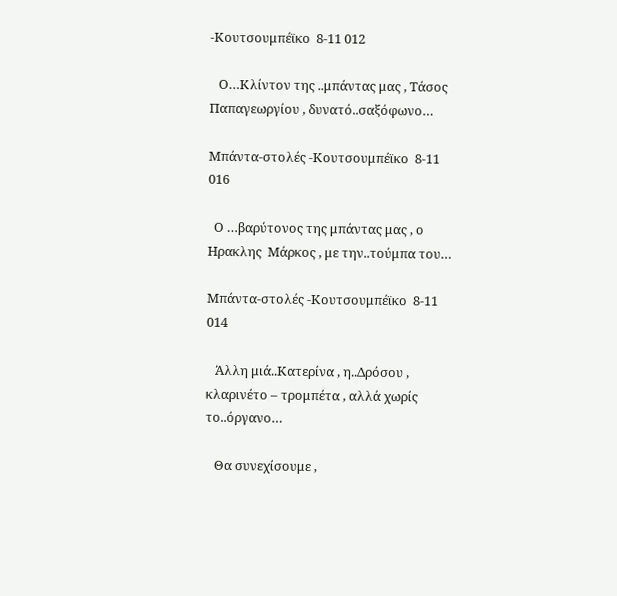-Κουτσουμπέϊκο  8-11 012

   Ο…Κλίντον της ..μπάντας μας , Τάσος Παπαγεωργίου , δυνατό..σαξόφωνο…

Μπάντα-στολές -Κουτσουμπέϊκο  8-11 016

  Ο …βαρύτονος της μπάντας μας , ο Ηρακλης  Μάρκος , με την..τούμπα του…

Μπάντα-στολές -Κουτσουμπέϊκο  8-11 014

   Άλλη μιά..Κατερίνα , η..Δρόσου , κλαρινέτο – τρομπέτα , αλλά χωρίς το..όργανο…

   Θα συνεχίσουμε ,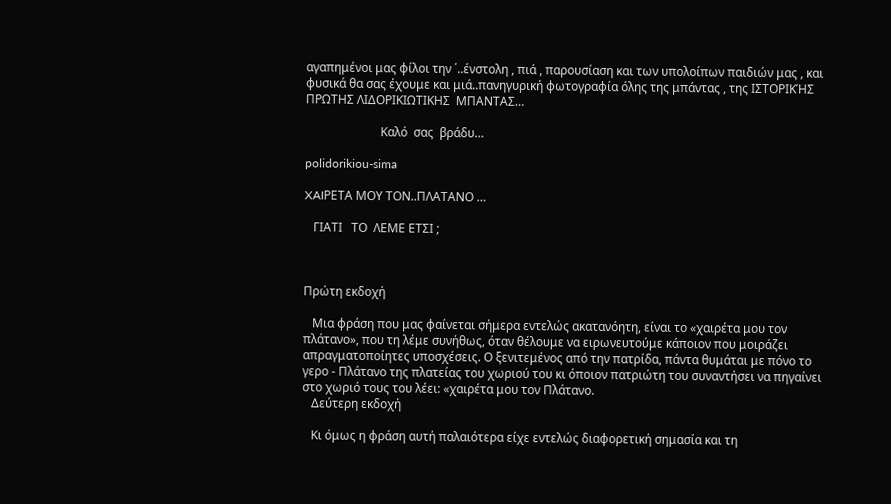αγαπημένοι μας φίλοι την ΄..ένστολη , πιά , παρουσίαση και των υπολοίπων παιδιών μας , και φυσικά θα σας έχουμε και μιά..πανηγυρική φωτογραφία όλης της μπάντας , της ΙΣΤΟΡΙΚΉΣ  ΠΡΩΤΗΣ ΛΙΔΟΡΙΚΙΩΤΙΚΗΣ  ΜΠΑΝΤΑΣ…

                         Καλό  σας  βράδυ…

polidorikiou-sima

XAIΡΕΤΑ ΜΟΥ ΤΟΝ..ΠΛΑΤΑΝΟ …

   ΓΙΑΤΙ   ΤΟ  ΛΕΜΕ ΕΤΣΙ ;



Πρώτη εκδοχή

   Μια φράση που μας φαίνεται σήμερα εντελώς ακατανόητη, είναι το «χαιρέτα μου τον πλάτανο», που τη λέμε συνήθως, όταν θέλουμε να ειρωνευτούμε κάποιον που μοιράζει απραγματοποίητες υποσχέσεις. Ο ξενιτεμένος από την πατρίδα, πάντα θυμάται με πόνο το γερο - Πλάτανο της πλατείας του χωριού του κι όποιον πατριώτη του συναντήσει να πηγαίνει στο χωριό τους του λέει: «χαιρέτα μου τον Πλάτανο.
   Δεύτερη εκδοχή

   Κι όμως η φράση αυτή παλαιότερα είχε εντελώς διαφορετική σημασία και τη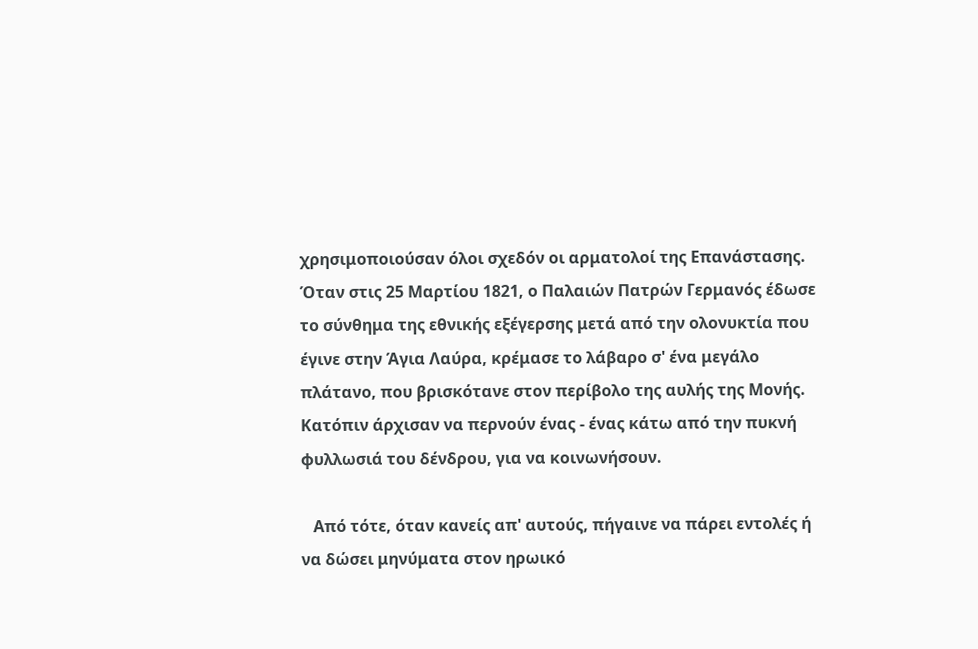χρησιμοποιούσαν όλοι σχεδόν οι αρματολοί της Επανάστασης. Όταν στις 25 Μαρτίου 1821, ο Παλαιών Πατρών Γερμανός έδωσε το σύνθημα της εθνικής εξέγερσης μετά από την ολονυκτία που έγινε στην Άγια Λαύρα, κρέμασε το λάβαρο σ' ένα μεγάλο πλάτανο, που βρισκότανε στον περίβολο της αυλής της Μονής. Κατόπιν άρχισαν να περνούν ένας - ένας κάτω από την πυκνή φυλλωσιά του δένδρου, για να κοινωνήσουν.

   Από τότε, όταν κανείς απ' αυτούς, πήγαινε να πάρει εντολές ή να δώσει μηνύματα στον ηρωικό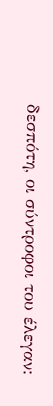δεσπότη, οι σύντροφοι του έλεγαν: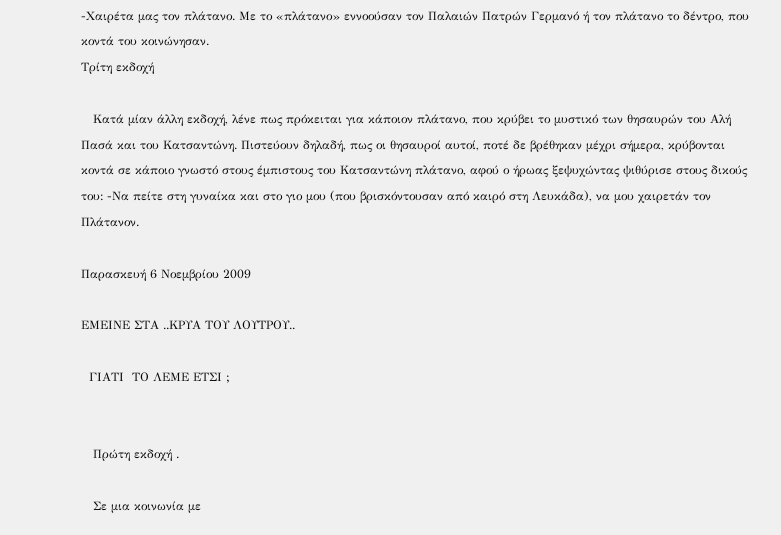-Χαιρέτα μας τον πλάτανο. Με το «πλάτανο» εννοούσαν τον Παλαιών Πατρών Γερμανό ή τον πλάτανο το δέντρο, που κοντά του κοινώνησαν.
Τρίτη εκδοχή

   Κατά μίαν άλλη εκδοχή, λένε πως πρόκειται για κάποιον πλάτανο, που κρύβει το μυστικό των θησαυρών του Αλή Πασά και του Κατσαντώνη. Πιστεύουν δηλαδή, πως οι θησαυροί αυτοί, ποτέ δε βρέθηκαν μέχρι σήμερα, κρύβονται κοντά σε κάποιο γνωστό στους έμπιστους του Κατσαντώνη πλάτανο, αφού ο ήρωας ξεψυχώντας ψιθύρισε στους δικούς του: -Να πείτε στη γυναίκα και στο γιο μου (που βρισκόντουσαν από καιρό στη Λευκάδα), να μου χαιρετάν τον Πλάτανον.

Παρασκευή 6 Νοεμβρίου 2009

ΕΜΕΙΝΕ ΣΤΑ ..ΚΡΥΑ ΤΟΥ ΛΟΥΤΡΟΥ..

  ΓΙΑΤΙ  ΤΟ ΛΕΜΕ ΕΤΣΙ ;


   Πρώτη εκδοχή .

   Σε μια κοινωνία με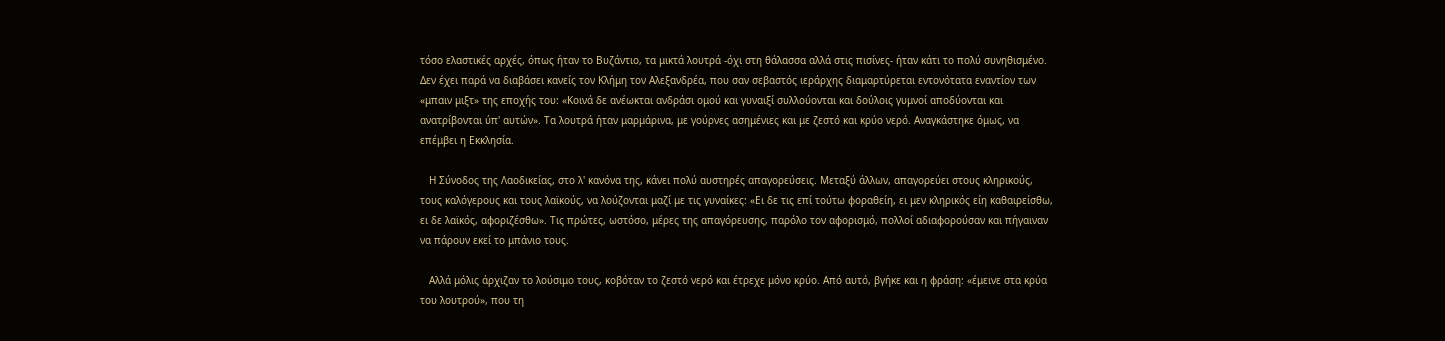τόσο ελαστικές αρχές, όπως ήταν το Βυζάντιο, τα μικτά λουτρά -όχι στη θάλασσα αλλά στις πισίνες- ήταν κάτι το πολύ συνηθισμένο. Δεν έχει παρά να διαβάσει κανείς τον Κλήμη τον Αλεξανδρέα, που σαν σεβαστός ιεράρχης διαμαρτύρεται εντονότατα εναντίον των «μπαιν μιξτ» της εποχής του: «Κοινά δε ανέωκται ανδράσι ομού και γυναιξί συλλούονται και δούλοις γυμνοί αποδύονται και ανατρίβονται ύπ' αυτών». Τα λουτρά ήταν μαρμάρινα, με γούρνες ασημένιες και με ζεστό και κρύο νερό. Αναγκάστηκε όμως, να επέμβει η Εκκλησία.

   Η Σύνοδος της Λαοδικείας, στο λ' κανόνα της, κάνει πολύ αυστηρές απαγορεύσεις. Μεταξύ άλλων, απαγορεύει στους κληρικούς, τους καλόγερους και τους λαϊκούς, να λούζονται μαζί με τις γυναίκες: «Ει δε τις επί τούτω φοραθείη, ει μεν κληρικός είη καθαιρείσθω, ει δε λαϊκός, αφοριζέσθω». Τις πρώτες, ωστόσο, μέρες της απαγόρευσης, παρόλο τον αφορισμό, πολλοί αδιαφορούσαν και πήγαιναν να πάρουν εκεί το μπάνιο τους.

   Αλλά μόλις άρχιζαν το λούσιμο τους, κοβόταν το ζεστό νερό και έτρεχε μόνο κρύο. Από αυτό, βγήκε και η φράση: «έμεινε στα κρύα του λουτρού», που τη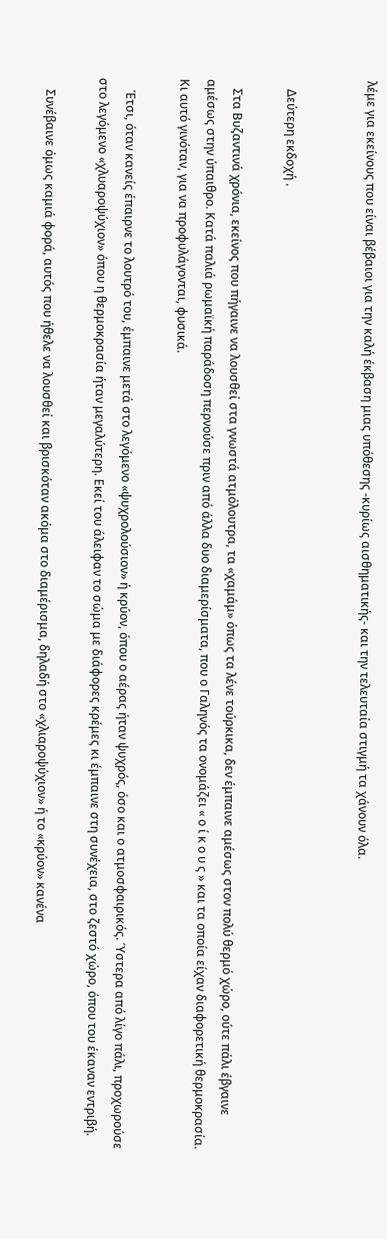λέμε για εκείνους που είναι βέβαιοι για την καλή έκβαση μιας υπόθεσης -κυρίως αισθηματικής- και την τελευταία στιγμή τα χάνουν όλα.


   Δεύτερη εκδοχή .

   Στα Βυζαντινά χρόνια, εκείνος που πήγαινε να λουσθεί στα γνωστά ατμόλουτρα, τα «χαμάμ» όπως τα λένε τούρκικα, δεν έμπαινε αμέσως στον πολύ θερμό χώρο, ούτε πάλι έβγαινε αμέσως στην ύπαιθρο. Κατά παλιά ρωμαϊκή παράδοση περνούσε πριν από άλλα δυο διαμερίσματα, που ο Γαληνός τα ονομάζει « ο ί κ ο υ ς » και τα οποία είχαν διαφορετική θερμοκρασία. Κι αυτό γινόταν, για να προφυλάγονται, φυσικά.

    Έτσι, όταν κανείς έπαιρνε το λουτρό του, έμπαινε μετά στο λεγόμενο «ψυχρολούσιον» ή κρύον, όπου ο αέρας ήταν ψυχρός, όσο και ο ατμοσφαιρικός. Ύστερα από λίγο πάλι, προχωρούσε στο λεγόμενο «χλυαροψύχιον» όπου η θερμοκρασία ήταν μεγαλύτερη. Εκεί του άλειφαν το σώμα με διάφορες κρέμες κι έμπαινε στη συνέχεια, στο ζεστό χώρο, όπου του έκαναν εντριβή.

    Συνέβαινε όμως καμιά φορά, αυτός που ήθελε να λουσθεί και βρισκόταν ακόμα στο διαμέρισμα, δηλαδή στο «χλιαροψύχιον» ή το «κρύον» κανένα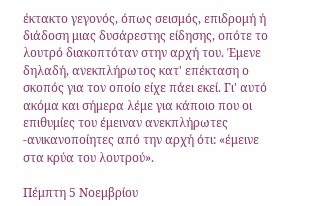έκτακτο γεγονός, όπως σεισμός, επιδρομή ή διάδοση μιας δυσάρεστης είδησης, οπότε το λουτρό διακοπτόταν στην αρχή του. Έμενε δηλαδή, ανεκπλήρωτος κατ' επέκταση ο σκοπός για τον οποίο είχε πάει εκεί. Γι' αυτό ακόμα και σήμερα λέμε για κάποιο που οι επιθυμίες του έμειναν ανεκπλήρωτες -ανικανοποίητες από την αρχή ότι: «έμεινε στα κρύα του λουτρού».

Πέμπτη 5 Νοεμβρίου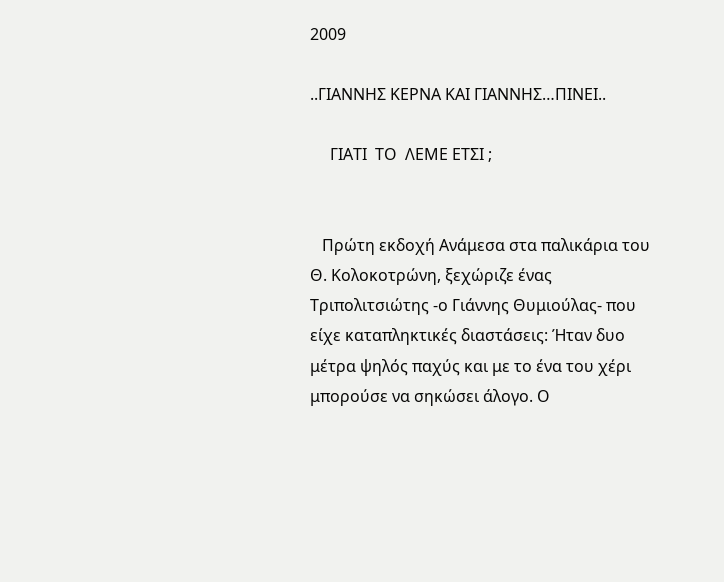2009

..ΓΙΑΝΝΗΣ ΚΕΡΝΑ ΚΑΙ ΓΙΑΝΝΗΣ…ΠΙΝΕΙ..

     ΓΙΑΤΙ  ΤΟ  ΛΕΜΕ ΕΤΣΙ ;


   Πρώτη εκδοχή Ανάμεσα στα παλικάρια του Θ. Κολοκοτρώνη, ξεχώριζε ένας Τριπολιτσιώτης -ο Γιάννης Θυμιούλας- που είχε καταπληκτικές διαστάσεις: Ήταν δυο μέτρα ψηλός παχύς και με το ένα του χέρι μπορούσε να σηκώσει άλογο. Ο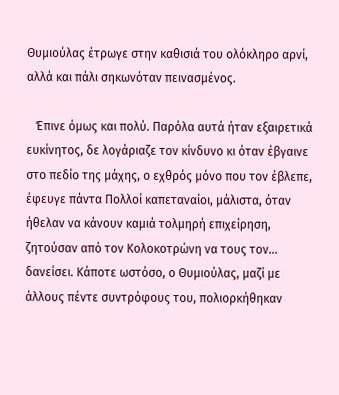Θυμιούλας έτρωγε στην καθισιά του ολόκληρο αρνί, αλλά και πάλι σηκωνόταν πεινασμένος.

   Έπινε όμως και πολύ. Παρόλα αυτά ήταν εξαιρετικά ευκίνητος, δε λογάριαζε τον κίνδυνο κι όταν έβγαινε στο πεδίο της μάχης, ο εχθρός μόνο που τον έβλεπε, έφευγε πάντα Πολλοί καπεταναίοι, μάλιστα, όταν ήθελαν να κάνουν καμιά τολμηρή επιχείρηση, ζητούσαν από τον Κολοκοτρώνη να τους τον... δανείσει. Κάποτε ωστόσο, ο Θυμιούλας, μαζί με άλλους πέντε συντρόφους του, πολιορκήθηκαν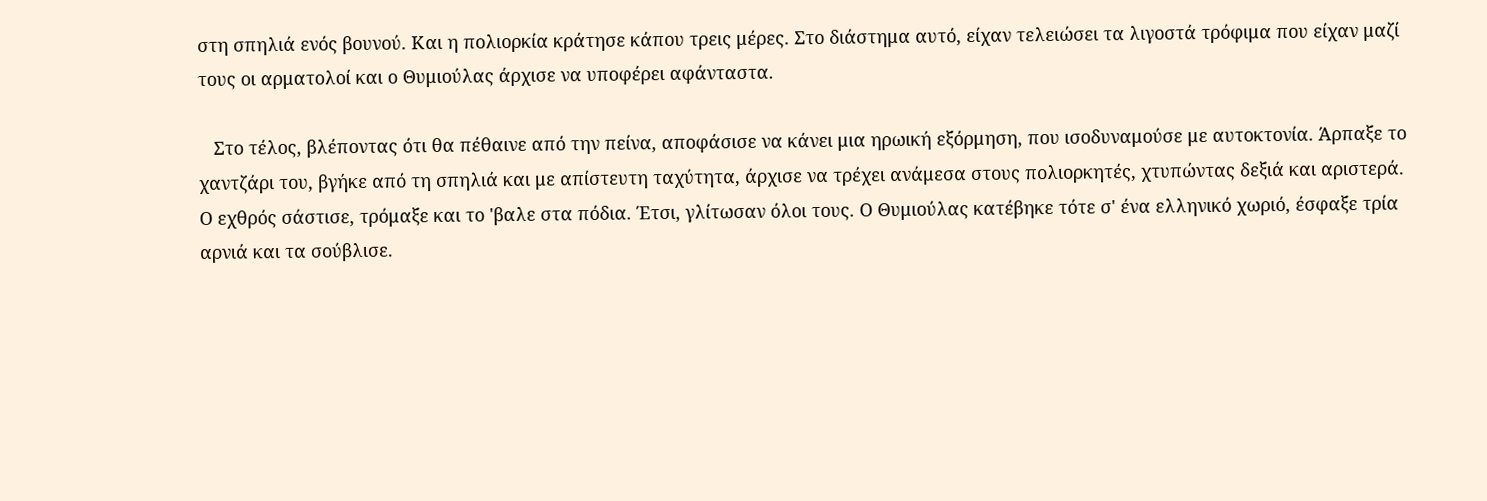στη σπηλιά ενός βουνού. Και η πολιορκία κράτησε κάπου τρεις μέρες. Στο διάστημα αυτό, είχαν τελειώσει τα λιγοστά τρόφιμα που είχαν μαζί τους οι αρματολοί και ο Θυμιούλας άρχισε να υποφέρει αφάνταστα.

   Στο τέλος, βλέποντας ότι θα πέθαινε από την πείνα, αποφάσισε να κάνει μια ηρωική εξόρμηση, που ισοδυναμούσε με αυτοκτονία. Άρπαξε το χαντζάρι του, βγήκε από τη σπηλιά και με απίστευτη ταχύτητα, άρχισε να τρέχει ανάμεσα στους πολιορκητές, χτυπώντας δεξιά και αριστερά. Ο εχθρός σάστισε, τρόμαξε και το 'βαλε στα πόδια. Έτσι, γλίτωσαν όλοι τους. Ο Θυμιούλας κατέβηκε τότε σ' ένα ελληνικό χωριό, έσφαξε τρία αρνιά και τα σούβλισε.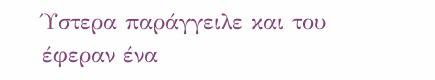Ύστερα παράγγειλε και του έφεραν ένα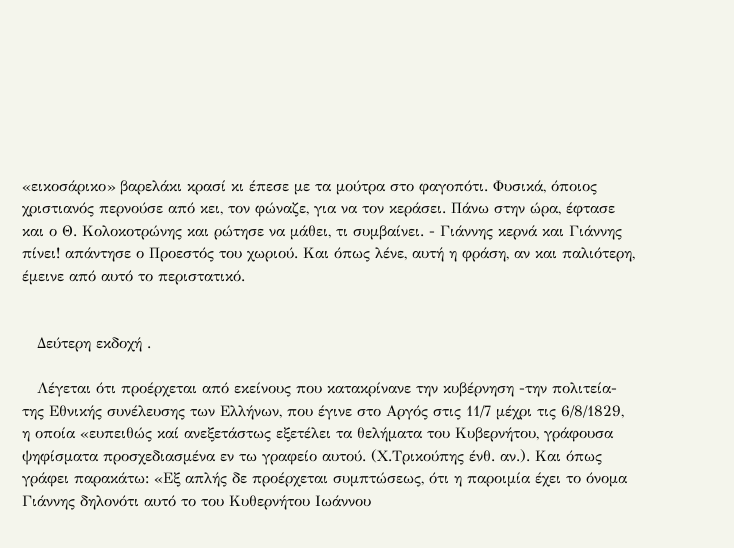«εικοσάρικο» βαρελάκι κρασί κι έπεσε με τα μούτρα στο φαγοπότι. Φυσικά, όποιος χριστιανός περνούσε από κει, τον φώναζε, για να τον κεράσει. Πάνω στην ώρα, έφτασε και ο Θ. Κολοκοτρώνης και ρώτησε να μάθει, τι συμβαίνει. - Γιάννης κερνά και Γιάννης πίνει! απάντησε ο Προεστός του χωριού. Και όπως λένε, αυτή η φράση, αν και παλιότερη, έμεινε από αυτό το περιστατικό.


   Δεύτερη εκδοχή .

   Λέγεται ότι προέρχεται από εκείνους που κατακρίνανε την κυβέρνηση -την πολιτεία- της Εθνικής συνέλευσης των Ελλήνων, που έγινε στο Αργός στις 11/7 μέχρι τις 6/8/1829, η οποία «ευπειθώς καί ανεξετάστως εξετέλει τα θελήματα του Κυβερνήτου, γράφουσα ψηφίσματα προσχεδιασμένα εν τω γραφείο αυτού. (Χ.Τρικούπης ένθ. αν.). Και όπως γράφει παρακάτω: «Εξ απλής δε προέρχεται συμπτώσεως, ότι η παροιμία έχει το όνομα Γιάννης δηλονότι αυτό το του Κυθερνήτου Ιωάννου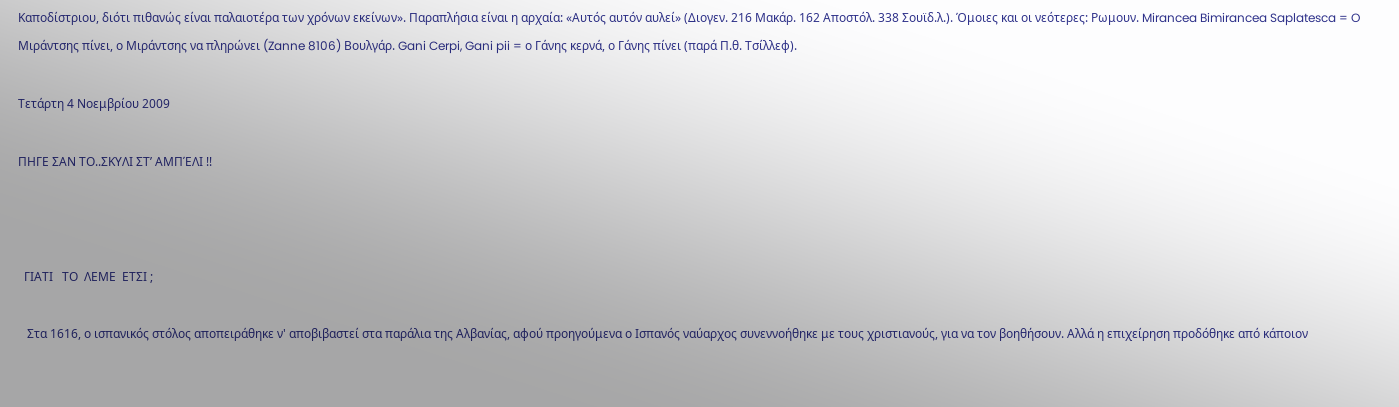Καποδίστριου, διότι πιθανώς είναι παλαιοτέρα των χρόνων εκείνων». Παραπλήσια είναι η αρχαία: «Αυτός αυτόν αυλεί» (Διογεν. 216 Μακάρ. 162 Αποστόλ. 338 Σουϊδ.λ.). Όμοιες και οι νεότερες: Ρωμουν. Mirancea Bimirancea Saplatesca = O Μιράντσης πίνει, ο Μιράντσης να πληρώνει (Zanne 8106) Βουλγάρ. Gani Cerpi, Gani pii = ο Γάνης κερνά, ο Γάνης πίνει (παρά Π.θ. Τσίλλεφ).

Τετάρτη 4 Νοεμβρίου 2009

ΠΗΓΕ ΣΑΝ ΤΟ..ΣΚΥΛΙ ΣΤ’ ΑΜΠΈΛΙ !!



  ΓΙΑΤΙ   ΤΟ  ΛΕΜΕ  ΕΤΣΙ ;

   Στα 1616, ο ισπανικός στόλος αποπειράθηκε ν' αποβιβαστεί στα παράλια της Αλβανίας, αφού προηγούμενα ο Ισπανός ναύαρχος συνεννοήθηκε με τους χριστιανούς, για να τον βοηθήσουν. Αλλά η επιχείρηση προδόθηκε από κάποιον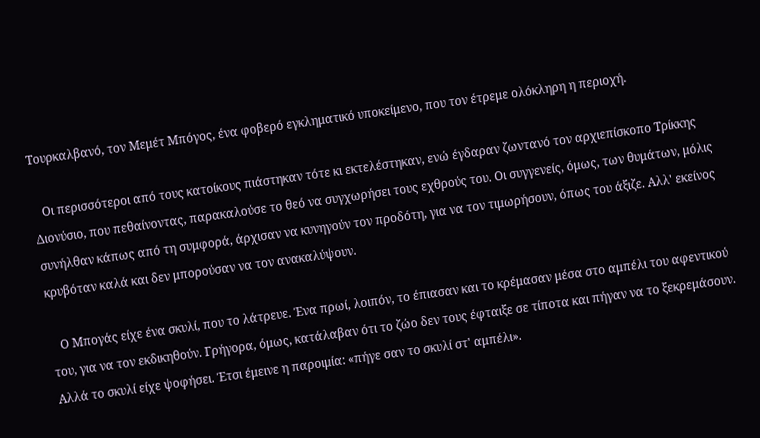Τουρκαλβανό, τον Μεμέτ Μπόγος, ένα φοβερό εγκληματικό υποκείμενο, που τον έτρεμε ολόκληρη η περιοχή.

   Οι περισσότεροι από τους κατοίκους πιάστηκαν τότε κι εκτελέστηκαν, ενώ έγδαραν ζωντανό τον αρχιεπίσκοπο Τρίκκης Διονύσιο, που πεθαίνοντας, παρακαλούσε το θεό να συγχωρήσει τους εχθρούς του. Οι συγγενείς, όμως, των θυμάτων, μόλις συνήλθαν κάπως από τη συμφορά, άρχισαν να κυνηγούν τον προδότη, για να τον τιμωρήσουν, όπως του άξιζε. Αλλ' εκείνος κρυβόταν καλά και δεν μπορούσαν να τον ανακαλύψουν.

   Ο Μπογάς είχε ένα σκυλί, που το λάτρευε. Ένα πρωί, λοιπόν, το έπιασαν και το κρέμασαν μέσα στο αμπέλι του αφεντικού του, για να τον εκδικηθούν. Γρήγορα, όμως, κατάλαβαν ότι το ζώο δεν τους έφταιξε σε τίποτα και πήγαν να το ξεκρεμάσουν. Αλλά το σκυλί είχε ψοφήσει. Έτσι έμεινε η παροιμία: «πήγε σαν το σκυλί στ' αμπέλι».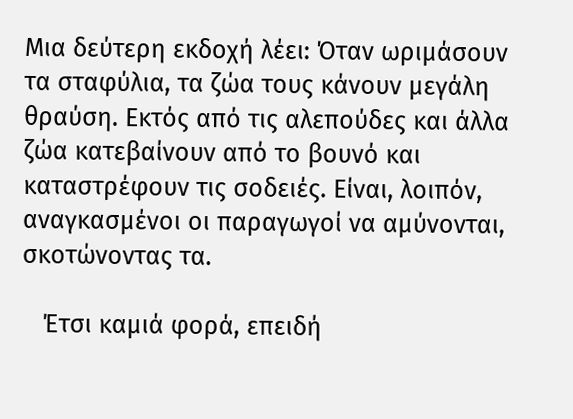Μια δεύτερη εκδοχή λέει: Όταν ωριμάσουν τα σταφύλια, τα ζώα τους κάνουν μεγάλη θραύση. Εκτός από τις αλεπούδες και άλλα ζώα κατεβαίνουν από το βουνό και καταστρέφουν τις σοδειές. Είναι, λοιπόν, αναγκασμένοι οι παραγωγοί να αμύνονται, σκοτώνοντας τα.

   Έτσι καμιά φορά, επειδή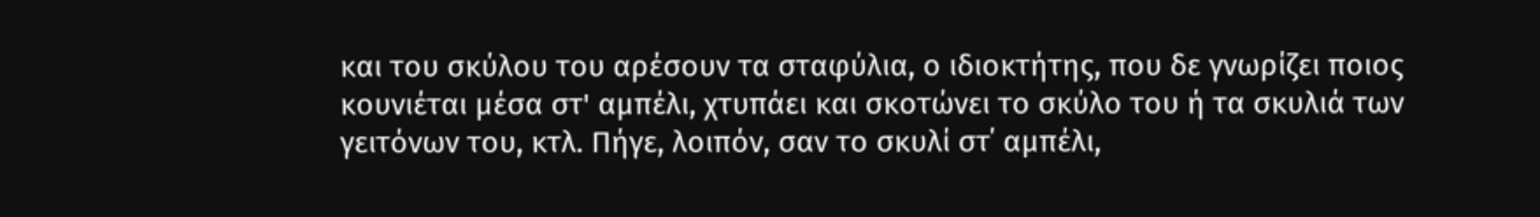και του σκύλου του αρέσουν τα σταφύλια, ο ιδιοκτήτης, που δε γνωρίζει ποιος κουνιέται μέσα στ' αμπέλι, χτυπάει και σκοτώνει το σκύλο του ή τα σκυλιά των γειτόνων του, κτλ. Πήγε, λοιπόν, σαν το σκυλί στ΄ αμπέλι,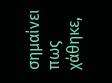σημαίνει πως χάθηκε,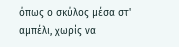όπως ο σκύλος μέσα στ' αμπέλι, χωρίς να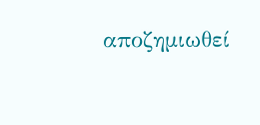αποζημιωθεί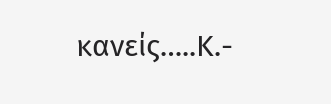κανείς…..Κ.-